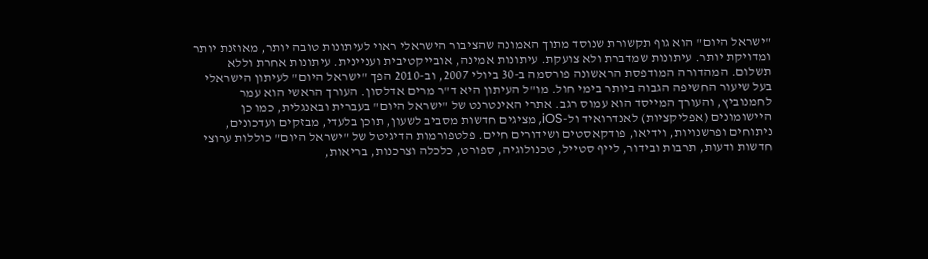"ישראל היום" הוא גוף תקשורת שנוסד מתוך האמונה שהציבור הישראלי ראוי לעיתונות טובה יותר, מאוזנת יותר ומדויקת יותר. עיתונות שמדברת ולא צועקת. עיתונות אמינה, אובייקטיבית ועניינית. עיתונות אחרת וללא תשלום. המהדורה המודפסת הראשונה פורסמה ב-30 ביולי 2007, וב-2010 הפך "ישראל היום" לעיתון הישראלי בעל שיעור החשיפה הגבוה ביותר בימי חול. מו"ל העיתון היא ד"ר מרים אדלסון. העורך הראשי הוא עמר לחמנוביץ, והעורך המייסד הוא עמוס רגב. אתרי האינטרנט של "ישראל היום" בעברית ובאנגלית, כמו כן היישומונים (אפליקציות) לאנדרואיד ול-iOS, מציגים חדשות מסביב לשעון, תוכן בלעדי, מבזקים ועדכונים, ניתוחים ופרשנויות, וידיאו, פודקאסטים ושידורים חיים. פלטפורמות הדיגיטל של "ישראל היום" כוללות ערוצי חדשות ודעות, תרבות ובידור, לייף סטייל, טכנולוגיה, ספורט, כלכלה וצרכנות, בריאות,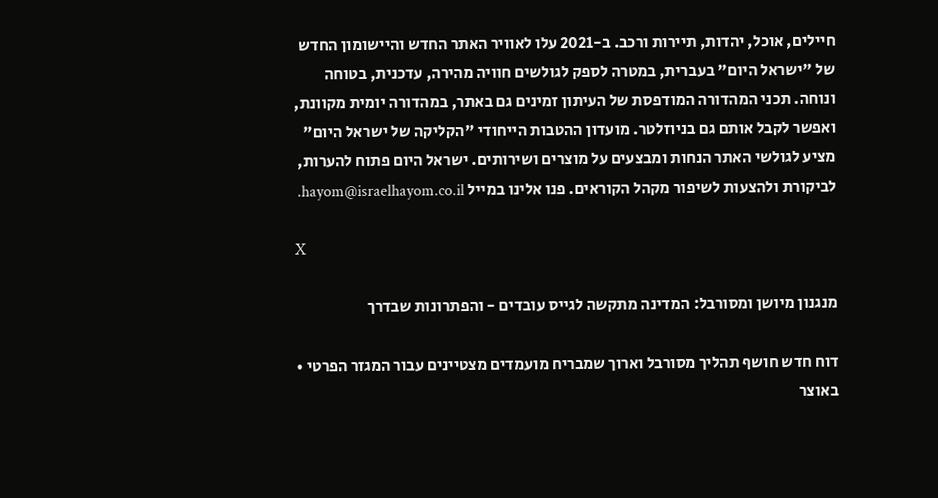חיילים, אוכל, יהדות, תיירות ורכב. ב-2021 עלו לאוויר האתר החדש והיישומון החדש של "ישראל היום" בעברית, במטרה לספק לגולשים חוויה מהירה, עדכנית, בטוחה ונוחה. תכני המהדורה המודפסת של העיתון זמינים גם באתר, במהדורה יומית מקוונת, ואפשר לקבל אותם גם בניוזלטר. מועדון ההטבות הייחודי "הקליקה של ישראל היום" מציע לגולשי האתר הנחות ומבצעים על מוצרים ושירותים. ישראל היום פתוח להערות, לביקורת ולהצעות לשיפור מקהל הקוראים. פנו אלינו במייל hayom@israelhayom.co.il.

X

מנגנון מיושן ומסורבל: המדינה מתקשה לגייס עובדים - והפתרונות שבדרך

דוח חדש חושף תהליך מסורבל וארוך שמבריח מועמדים מצטיינים עבור המגזר הפרטי • באוצר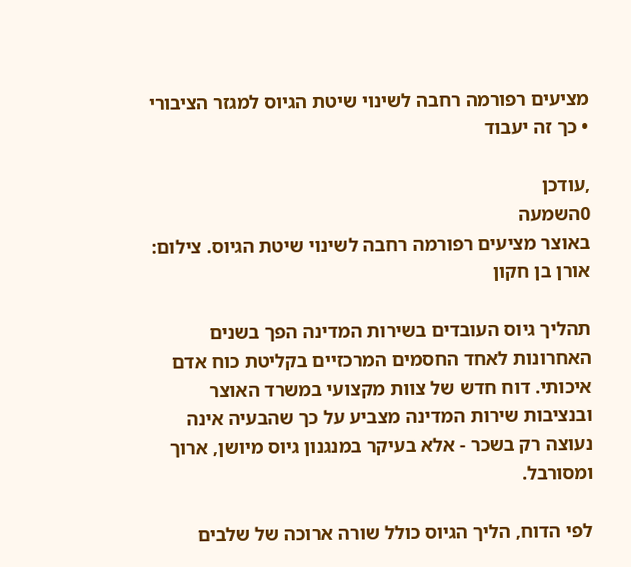מציעים רפורמה רחבה לשינוי שיטת הגיוס למגזר הציבורי • כך זה יעבוד

,עודכן
0השמעה
באוצר מציעים רפורמה רחבה לשינוי שיטת הגיוס. צילום: אורן בן חקון

תהליך גיוס העובדים בשירות המדינה הפך בשנים האחרונות לאחד החסמים המרכזיים בקליטת כוח אדם איכותי. דוח חדש של צוות מקצועי במשרד האוצר ובנציבות שירות המדינה מצביע על כך שהבעיה אינה נעוצה רק בשכר - אלא בעיקר במנגנון גיוס מיושן, ארוך ומסורבל.

לפי הדוח, הליך הגיוס כולל שורה ארוכה של שלבים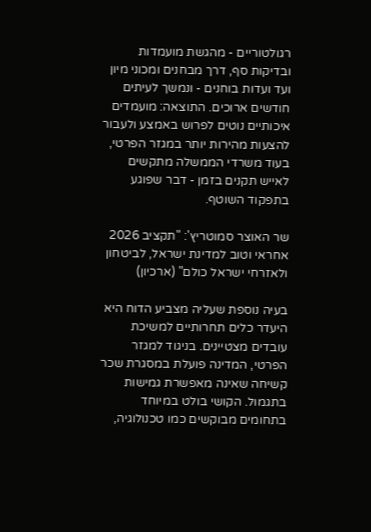רגולטוריים - מהגשת מועמדות ובדיקות סף, דרך מבחנים ומכוני מיון ועד ועדות בוחנים - ונמשך לעיתים חודשים ארוכים. התוצאה: מועמדים איכותיים נוטים לפרוש באמצע ולעבור להצעות מהירות יותר במגזר הפרטי, בעוד משרדי הממשלה מתקשים לאייש תקנים בזמן - דבר שפוגע בתפקוד השוטף.

שר האוצר סמוטריץ': "תקציב 2026 אחראי וטוב למדינת ישראל, לביטחון ולאזרחי ישראל כולם" (ארכיון)

בעיה נוספת שעליה מצביע הדוח היא היעדר כלים תחרותיים למשיכת עובדים מצטיינים. בניגוד למגזר הפרטי, המדינה פועלת במסגרת שכר קשיחה שאינה מאפשרת גמישות בתגמול. הקושי בולט במיוחד בתחומים מבוקשים כמו טכנולוגיה,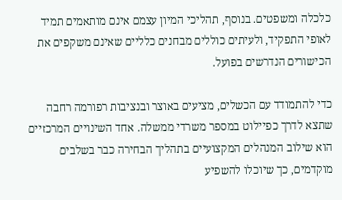כלכלה ומשפטים. בנוסף, תהליכי המיון עצמם אינם מותאמים תמיד לאופי התפקיד, ולעיתים כוללים מבחנים כלליים שאינם משקפים את הכישורים הנדרשים בפועל.

כדי להתמודד עם הכשלים, מציעים באוצר ובנציבות רפורמה רחבה שתצא לדרך כפיילוט במספר משרדי ממשלה. אחד השינויים המרכזיים הוא שילוב המנהלים המקצועיים בתהליך הבחירה כבר בשלבים מוקדמים, כך שיוכלו להשפיע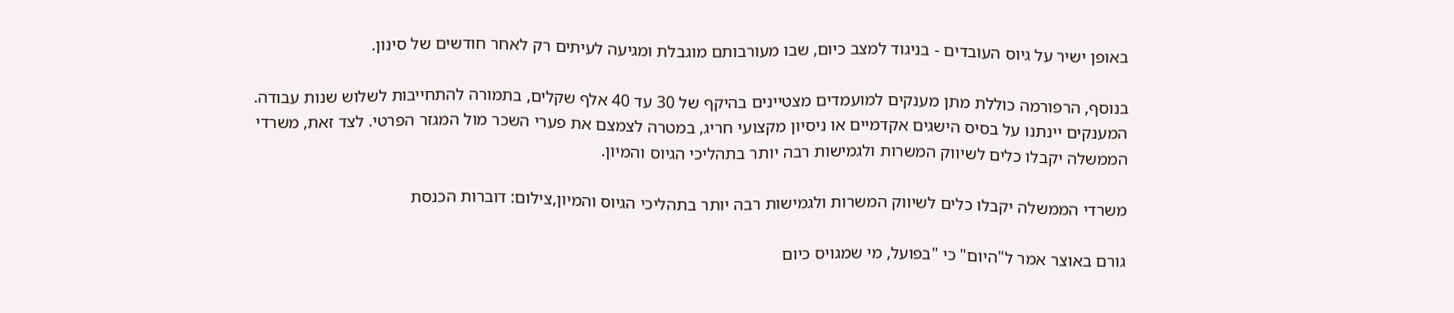באופן ישיר על גיוס העובדים - בניגוד למצב כיום, שבו מעורבותם מוגבלת ומגיעה לעיתים רק לאחר חודשים של סינון.

בנוסף, הרפורמה כוללת מתן מענקים למועמדים מצטיינים בהיקף של 30 עד 40 אלף שקלים, בתמורה להתחייבות לשלוש שנות עבודה. המענקים יינתנו על בסיס הישגים אקדמיים או ניסיון מקצועי חריג, במטרה לצמצם את פערי השכר מול המגזר הפרטי. לצד זאת, משרדי הממשלה יקבלו כלים לשיווק המשרות ולגמישות רבה יותר בתהליכי הגיוס והמיון.

משרדי הממשלה יקבלו כלים לשיווק המשרות ולגמישות רבה יותר בתהליכי הגיוס והמיון,צילום: דוברות הכנסת

גורם באוצר אמר ל"היום" כי "בפועל, מי שמגויס כיום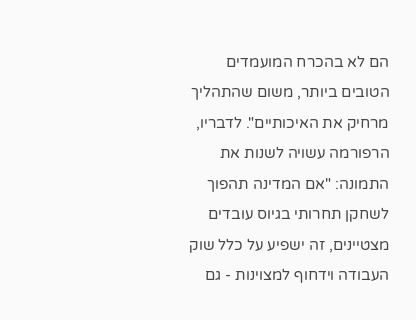הם לא בהכרח המועמדים הטובים ביותר, משום שהתהליך מרחיק את האיכותיים". לדבריו, הרפורמה עשויה לשנות את התמונה: "אם המדינה תהפוך לשחקן תחרותי בגיוס עובדים מצטיינים, זה ישפיע על כלל שוק העבודה וידחוף למצוינות - גם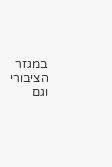במגזר הציבורי וגם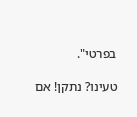בפרטי".

טעינו? נתקן! אם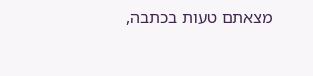מצאתם טעות בכתבה,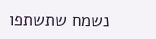נשמח שתשתפו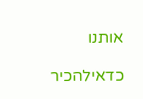אותנו

כדאילהכיר